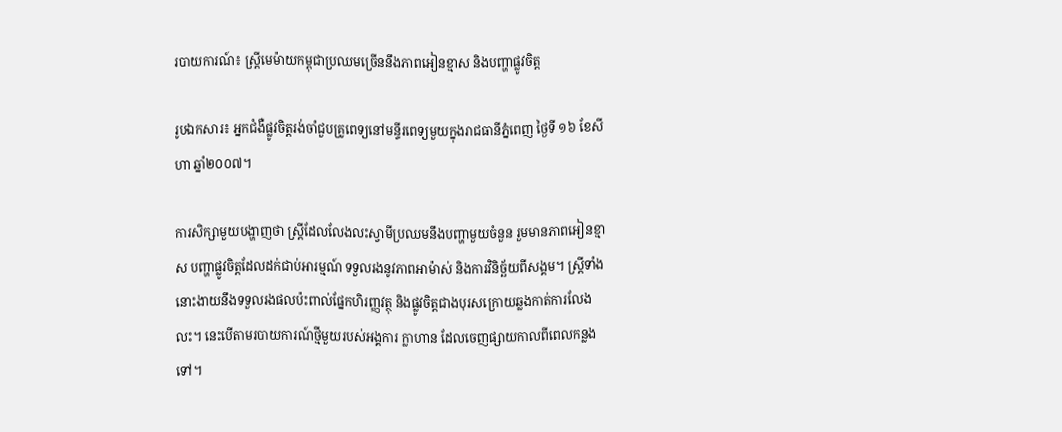របាយការណ៍៖ ស្រ្តីមេម៉ាយកម្ពុជាប្រឈមច្រើននឹងភាពអៀនខ្មាស និងបញ្ហាផ្លូវចិត្ត

រូបឯកសារ៖ អ្នកជំងឺផ្លូវចិត្តរង់ចាំជួបគ្រូពេទ្យនៅមន្ទីរពេទ្យមួយក្នុងរាជធានីភ្នំពេញ ថ្ងៃទី ១៦ ខែសីហា ឆ្នាំ២០០៧។

ការសិក្សាមួយបង្ហាញថា ស្រ្តីដែលលែងលះស្វាមីប្រឈមនឹងបញ្ហាមួយចំនួន រួមមានភាពអៀនខ្មាស បញ្ហាផ្លូវចិត្តដែលដក់ជាប់អារម្មណ៍ ទទួលរងនូវភាពអាម៉ាស់ និងការវិនិច្ឆ័យពីសង្គម។ ស្ត្រីទាំងនោះងាយនឹងទទួលរងផលប៉ះពាល់ផ្នែកហិរញ្ញវត្ថុ និងផ្លូវចិត្តជាងបុរសក្រោយឆ្លងកាត់ការលែងលះ។ នេះបើតាមរបាយការណ៍ថ្មីមួយរបស់អង្គការ ក្លាហាន ដែលចេញផ្សាយកាលពីពេលកន្លងទៅ។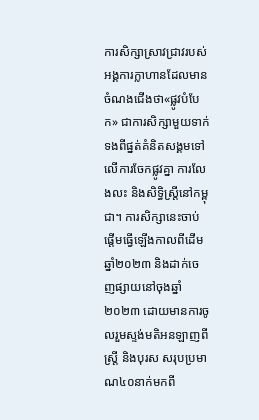ការសិក្សាស្រាវជ្រាវរបស់អង្គការក្លាហានដែលមានចំណងជើងថា«ផ្លូវបំបែក» ជាការសិក្សាមួយទាក់ទងពីផ្នត់គំនិតសង្គមទៅលើការចែកផ្លូវគ្នា ការលែងលះ និងសិទ្ធិស្ត្រីនៅកម្ពុជា។ ការសិក្សានេះចាប់ផ្តើមធ្វើឡើងកាលពីដើមឆ្នាំ២០២៣ និងដាក់ចេញផ្សាយនៅចុងឆ្នាំ២០២៣ ដោយមានការចូលរួមស្ទង់មតិអនឡាញពីស្រ្តី និងបុរស សរុបប្រមាណ៤០នាក់មកពី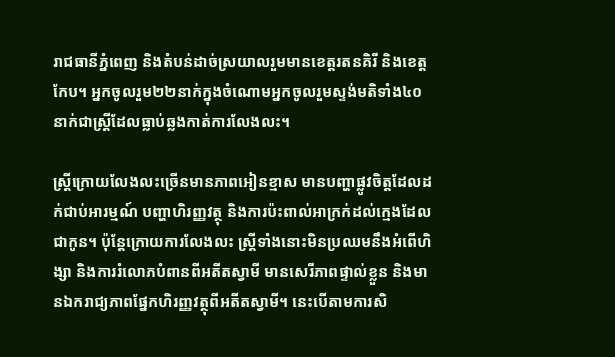រាជធានីភ្នំពេញ និងតំបន់ដាច់ស្រយាលរួមមានខេត្តរតនគិរី និងខេត្តកែប។ អ្នកចូលរួម២២នាក់ក្នុងចំណោមអ្នកចូលរួមស្ទង់មតិទាំង៤០នាក់ជាស្រ្តីដែលធ្លាប់ឆ្លងកាត់ការលែងលះ។

ស្ត្រីក្រោយលែងលះច្រើនមានភាពអៀនខ្មាស មានបញ្ហាផ្លូវចិត្តដែលដក់ជាប់អារម្មណ៍ បញ្ហាហិរញ្ញវត្ថុ និងការប៉ះពាល់អាក្រក់ដល់ក្មេងដែលជាកូន។ ប៉ុន្តែក្រោយការលែងលះ ស្ត្រីទាំងនោះមិនប្រឈមនឹងអំពើហិង្សា និងការរំលោភបំពានពីអតីតស្វាមី មានសេរីភាពផ្ទាល់ខ្លួន និងមានឯករាជ្យភាពផ្នែកហិរញ្ញវត្ថុពីអតីតស្វាមី។ នេះបើតាមការសិ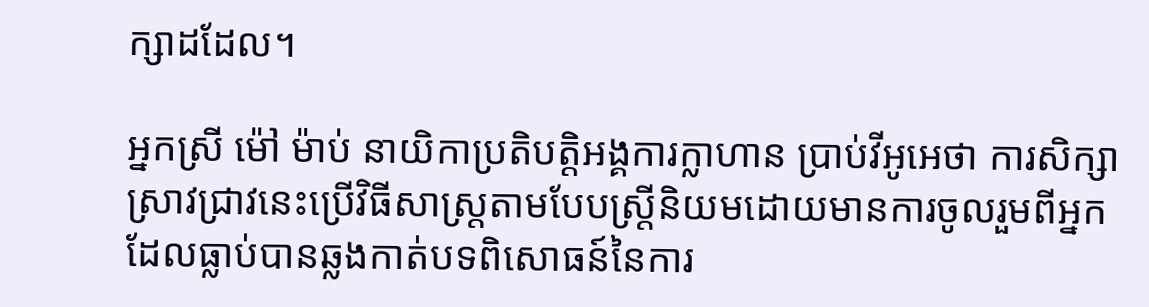ក្សាដដែល។

អ្នកស្រី ម៉ៅ ម៉ាប់ នាយិកាប្រតិបត្តិអង្គការក្លាហាន ប្រាប់វីអូអេថា ការសិក្សាស្រាវជ្រាវនេះប្រើវិធីសាស្ត្រតាមបែបស្ត្រីនិយមដោយមានការចូលរួមពីអ្នកដែលធ្លាប់បានឆ្លងកាត់បទពិសោធន៍នៃការ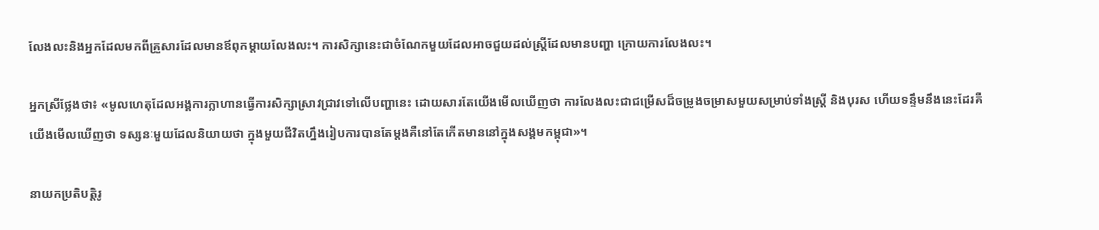លែងលះនិងអ្នកដែលមកពីគ្រួសារដែលមានឪពុកម្តាយលែងលះ។ ការសិក្សានេះជាចំណែកមួយដែលអាចជួយដល់ស្ត្រីដែលមានបញ្ហា ក្រោយការលែងលះ។

អ្នកស្រីថ្លែងថា៖ «មូលហេតុដែលអង្គការក្លាហានធ្វើការសិក្សាស្រាវជ្រាវទៅលើបញ្ហានេះ ដោយសារតែយើងមើលឃើញថា ការលែងលះជាជម្រើសដ៏ចម្រូងចម្រាសមួយសម្រាប់ទាំងស្រ្តី និងបុរស ហើយទន្ទឹមនឹងនេះដែរគឺយើងមើលឃើញថា ទស្សនៈមួយដែលនិយាយថា ក្នុងមួយជីវិតហ្នឹងរៀបការបានតែម្តងគឺនៅតែកើតមាននៅក្នុងសង្គមកម្ពុជា»។

នាយកប្រតិបត្តិរូ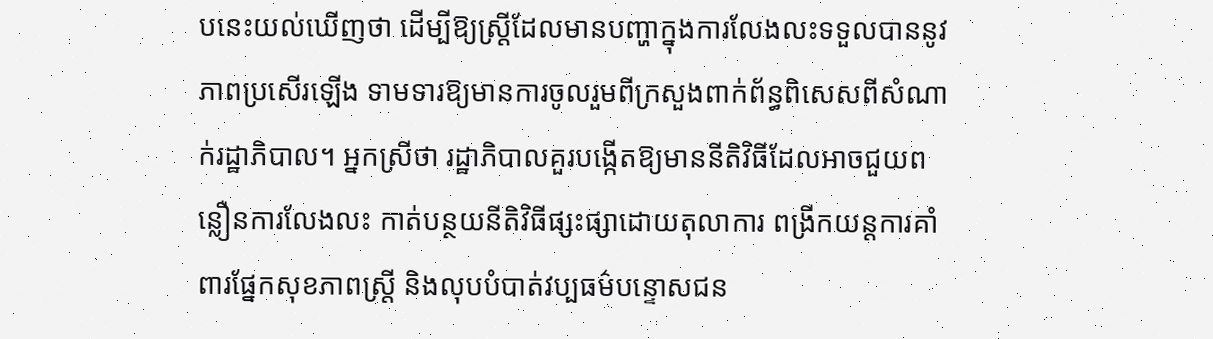បនេះយល់ឃើញថា ដើម្បីឱ្យស្ត្រីដែលមានបញ្ហាក្នុងការលែងលះទទួលបាននូវភាពប្រសើរឡើង ទាមទារឱ្យមានការចូលរួមពីក្រសួងពាក់ព័ន្ធពិសេសពីសំណាក់រដ្ឋាភិបាល។ អ្នកស្រីថា រដ្ឋាភិបាលគួរបង្កើតឱ្យមាននីតិវិធីដែលអាចជួយពន្លឿនការលែងលះ កាត់បន្ថយនីតិវិធីផ្សះផ្សាដោយតុលាការ ពង្រីកយន្តការគាំពារផ្នែកសុខភាពស្រ្តី និងលុបបំបាត់វប្បធម៌បន្ទោសជន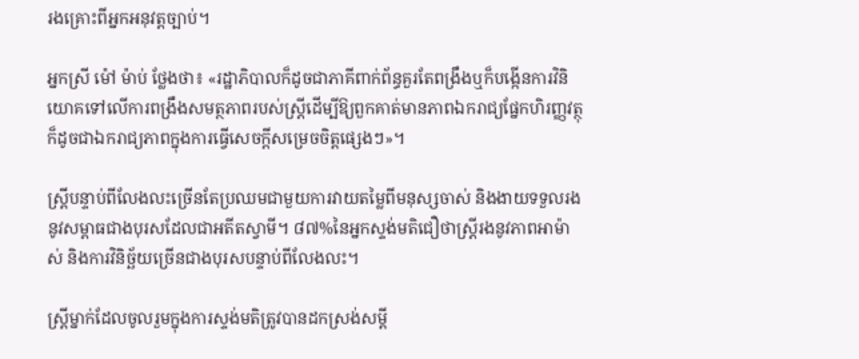រងគ្រោះពីអ្នកអនុវត្តច្បាប់។

អ្នកស្រី ម៉ៅ ម៉ាប់ ថ្លែងថា៖ «រដ្ឋាភិបាលក៏ដូចជាភាគីពាក់ព័ន្ធគួរតែពង្រឹងឬក៏បង្កើនការវិនិយោគទៅលើការពង្រឹងសមត្ថភាពរបស់ស្រ្តីដើម្បីឱ្យពួកគាត់មានភាពឯករាជ្យផ្នែកហិរញ្ញវត្ថុ ក៏ដូចជាឯករាជ្យភាពក្នុងការធ្វើសេចក្តីសម្រេចចិត្តផ្សេងៗ»។

ស្រ្តីបន្ទាប់ពីលែងលះច្រើនតែប្រឈមជាមួយការវាយតម្លៃពីមនុស្សចាស់ និងងាយទទួលរងនូវសម្ពាធជាងបុរសដែលជាអតីតស្វាមី។ ៨៧%នៃអ្នកស្ទង់មតិជឿថាស្ត្រីរងនូវភាពអាម៉ាស់ និងការវិនិច្ឆ័យច្រើនជាងបុរសបន្ទាប់ពីលែងលះ។

ស្រ្តីម្នាក់ដែលចូលរួមក្នុងការស្ទង់មតិត្រូវបានដកស្រង់សម្តី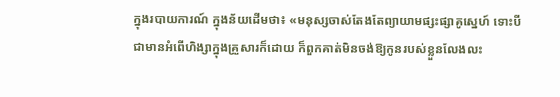ក្នុងរបាយការណ៍ ក្នុងន័យដើមថា៖ «មនុស្សចាស់តែងតែព្យាយាមផ្សះផ្សាគូស្នេហ៍ ទោះបីជាមានអំពើហិង្សាក្នុងគ្រួសារក៏ដោយ ក៏ពួកគាត់មិនចង់ឱ្យកូនរបស់ខ្លួនលែងលះ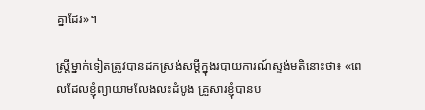គ្នាដែរ»។

ស្ត្រីម្នាក់ទៀតត្រូវបានដកស្រង់សម្តីក្នុងរបាយការណ៍ស្ទង់មតិនោះថា៖ «ពេលដែលខ្ញុំព្យាយាមលែងលះដំបូង គ្រួសារខ្ញុំបានប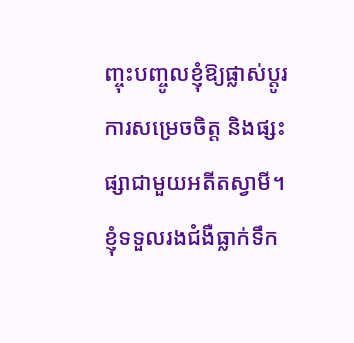ញ្ចុះបញ្ចូលខ្ញុំឱ្យផ្លាស់ប្តូរការសម្រេចចិត្ត និងផ្សះផ្សាជាមួយអតីតស្វាមី។ ខ្ញុំទទួលរងជំងឺធ្លាក់ទឹក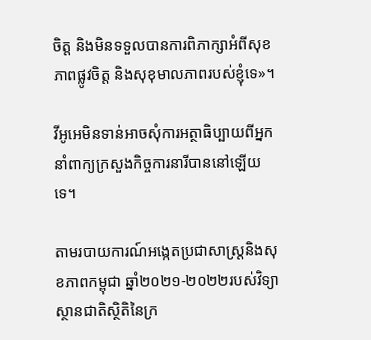ចិត្ត និងមិនទទួលបានការពិភាក្សាអំពីសុខភាពផ្លូវចិត្ត និងសុខុមាលភាពរបស់ខ្ញុំទេ»។

វីអូអេមិនទាន់អាចសុំការអត្ថាធិប្បាយពីអ្នកនាំពាក្យក្រសួងកិច្ចការនារីបាននៅឡើយទេ។

តាមរបាយការណ៍អង្កេតប្រជាសាស្ត្រនិងសុខភាពកម្ពុជា ឆ្នាំ២០២១-២០២២របស់វិទ្យាស្ថានជាតិស្ថិតិនៃក្រ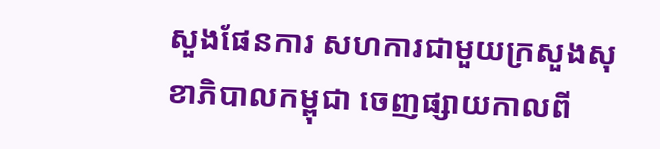សួងផែនការ សហការជាមួយក្រសួងសុខាភិបាលកម្ពុជា ចេញផ្សាយកាលពី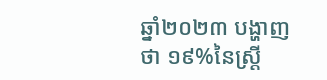ឆ្នាំ២០២៣ បង្ហាញថា ១៩%នៃស្ត្រី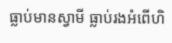ធ្លាប់មានស្វាមី ធ្លាប់រងអំពើហិ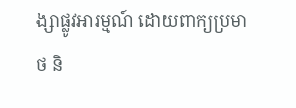ង្សាផ្លូវអារម្មណ៍ ដោយពាក្យប្រមាថ និ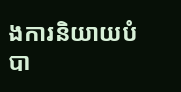ងការនិយាយបំបា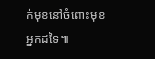ក់មុខនៅចំពោះមុខអ្នកដទៃ៕